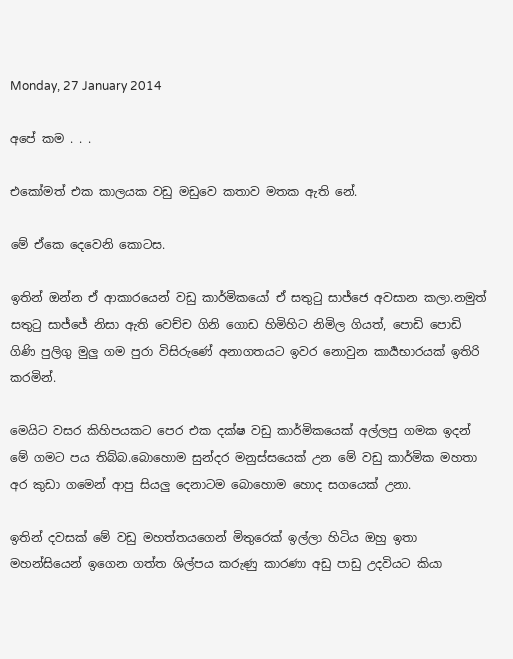Monday, 27 January 2014

අපේ කම . . .

එකෝමත් එක කාලයක වඩු මඩුවෙ කතාව මතක ඇති නේ.

මේ ඒකෙ දෙවෙනි කොටස.

ඉතින් ඔන්න ඒ ආකාරයෙන් වඩු කාර්මිකයෝ ඒ සතුටු සාජ්ජෙ අවසාන කලා.නමුත් සතුටු සාජ්ජේ නිසා ඇති වෙච්ච ගිනි ගොඩ හිමිහිට නිමිල ගියත්, පොඩි පොඩි ගිණි පුලිගු මුලු ගම පුරා විසිරුණේ අනාගතයට ඉවර නොවුන කාර්‍යභාරයක් ඉතිරි කරමින්.

මෙයිට වසර කිහිපයකට පෙර එක දක්ෂ වඩු කාර්මිකයෙක් අල්ලපු ගමක ඉදන් මේ ගමට පය තිබ්බ.බොහොම සුන්දර මනුස්සයෙක් උන මේ වඩු කාර්මික මහතා අර කුඩා ගමෙන් ආපු සියලු දෙනාටම බොහොම හොද සගයෙක් උනා.

ඉතින් දවසක් මේ වඩු මහත්තයගෙන් මිතුරෙක් ඉල්ලා හිටිය ඔහු ඉතා මහන්සියෙන් ඉගෙන ගත්ත ශිල්පය කරුණු කාරණා අඩු පාඩු උදවියට කියා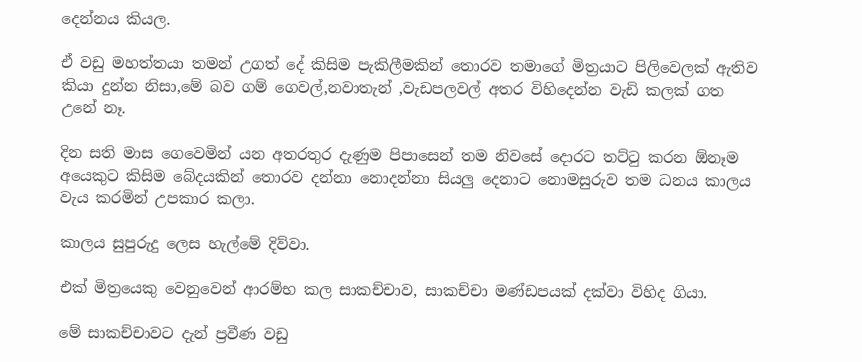දෙන්නය කියල.

ඒ වඩු මහත්තයා තමන් උගත් දේ කිසිම පැකිලීමකින් තොරව තමාගේ මිත්‍රයාට පිලිවෙලක් ඇතිව කියා දුන්න නිසා,මේ බව ගම් ගෙවල්,නවාතැන් ,වැඩපලවල් අතර විහිදෙන්න වැඩි කලක් ගත උනේ නෑ.

දින සති මාස ගෙවෙමින් යන අතරතුර දැණුම පිපාසෙන් තම නිවසේ දොරට තට්ටු කරන ඕනෑම අයෙකුට කිසිම බේදයකින් තොරව දන්නා නොදන්නා සියලු දෙනාට නොමසුරුව තම ධනය කාලය වැය කරමින් උපකාර කලා.

කාලය සුපුරුදු ලෙස හැල්මේ දිව්වා.

එක් මිත්‍රයෙකු වෙනුවෙන් ආරම්භ කල සාකච්චාව, සාකච්චා මණ්ඩපයක් දක්වා විහිද ගියා.

මේ සාකච්චාවට දැන් ප්‍රවීණ වඩු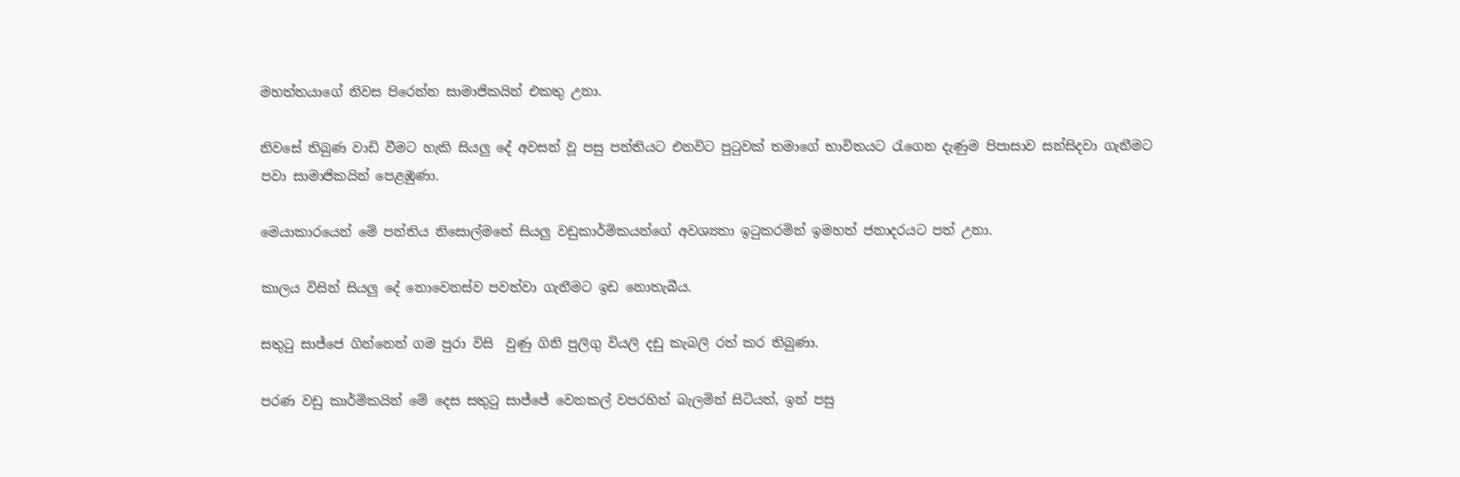මහත්තයාගේ නිවස පිරෙන්න සාමාජිකයින් එකතු උනා.

නිවසේ තිබුණ වාඩි වීමට හැකි සියලු දේ අවසන් වූ පසු පන්තියට එනවිට පුටුවක් තමාගේ භාවිත‍යට රැගෙන දැණුම පිපාසාව සන්සිදවා ගැනීමට පවා සාමාජිකයින් පෙළඹුණා.

මෙයාකාරයෙන් මේ පන්තිය නිසොල්මනේ සියලු වඩුකා‍ර්මිකයන්ගේ අවශ්‍යතා ඉටුකරමින් ඉමහත් ජනාදරයට පත් උනා.

කාලය විසින් සියලු දේ නොවෙනස්ව පවත්වා ගැනීමට ඉඩ නොතැබීය.

සතුටු සාජ්ජෙ ගින්නෙන් ගම පුරා විසි  වුණු ගිනි පුලිගු වියලි දඩු කැබලි රත් ක‍ර තිබුණා.

පරණ වඩු කාර්මිකයින් මේ දෙස සතුටු සාජ්ජේ වෙනකල් වපරහින් බැලමින් සිටියත්, ඉන් පසු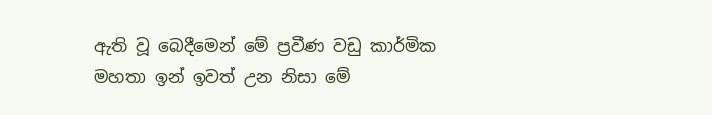ඇති වූ බෙදීමෙන් මේ ප්‍රවීණ වඩු කාර්මික මහතා ඉන් ඉවත් උන නිසා මේ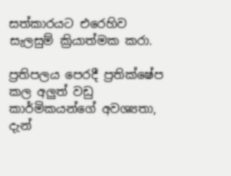සත්කාරයට එරෙහිව සැලසුම් ක්‍රියාත්මක කරා.

ප්‍රතිපලය පෙරදී ප්‍රතික්ෂේප කල අලුත් වඩු කාර්මිකයන්ගේ අවශ්‍යතා, දැන්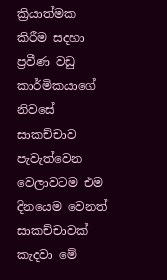ක්‍රියාත්මක කිරීම සදහා ප්‍රවීණ වඩු කාර්මිකයාගේ නිවසේ සාකච්චාව පැවැත්වෙන වෙලාවටම එම දිනයෙම වෙනත් සාකච්චාවක් කැදවා මේ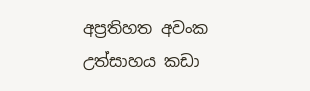අප්‍රතිහත අවංක උත්සාහය කඩා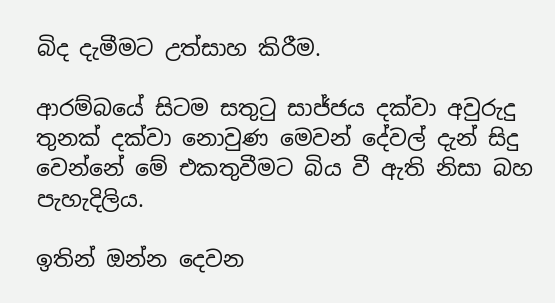බිද දැමීමට උත්සාහ කිරීම.

ආරම්බයේ සිටම සතුටු සාජ්ජය දක්වා අවුරුදු තුනක් දක්වා නොවුණ මෙවන් දේවල් දැන් සිදු වෙන්නේ මේ එකතුවීමට බිය වී ඇති නිසා බහ පැහැදිලිය.

ඉතින් ඔන්න දෙවන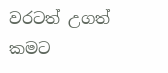වරටත් උගත් කමට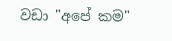වඩා "අපේ කම"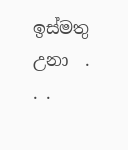ඉස්මතු උනා  . . .